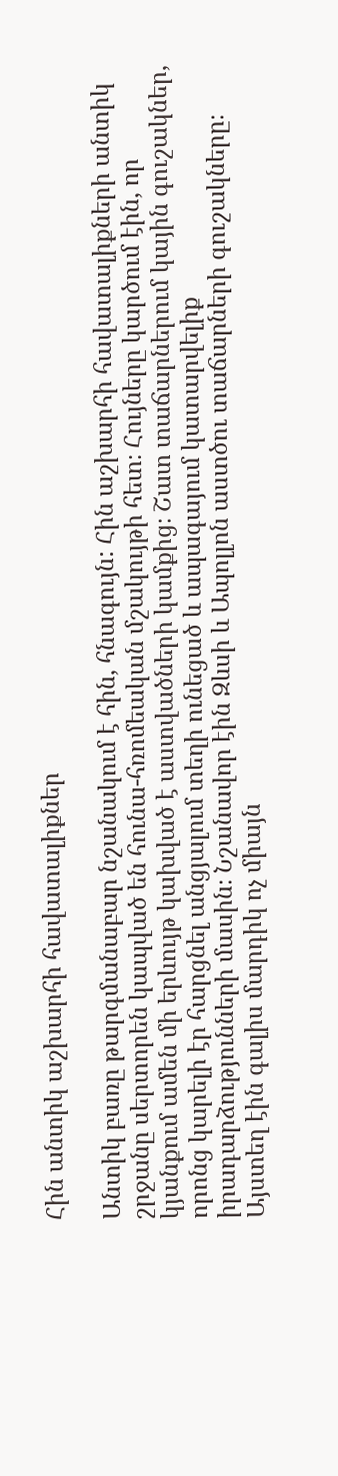Հին անտիկ աշխարհի հավատալիքներ

Անտիկ բառը թարգմանաբար նշանակում է հին, հնագույն: Հին աշխարհի հավատալիքների անտիկ շրջանը սերտորեն կապված են հունա-հռոմեական մշակույթի հետ։ Հույները կարծում էին, որ կյանքում ամեն մի երևույթ կախված է աստվածների կամքից։ Շատ տաճարներում կային գուշակներ, որոնց կարելի էր հարցնել անցյալում տեղի ունեցած և ապագայում կատարվելիք իրադարձությունների մասին։ Նշանավոր էին Զևսի և Ապոլլոն աստծու տաճարների գուշակները։ Այստեղ էին գալիս մարդիկ ոչ միայն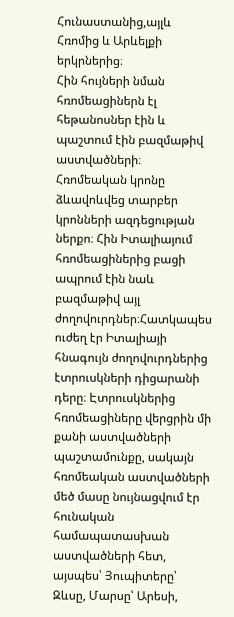Հունաստանից,այլև Հռոմից և Արևելքի երկրներից։
Հին հույների նման հռոմեացիներն էլ հեթանոսներ էին և պաշտում էին բազմաթիվ աստվածների։ Հռոմեական կրոնը ձևավոևվեց տարբեր կրոնների ազդեցության ներքո։ Հին Իտալիայում հռոմեացիներից բացի ապրում էին նաև բազմաթիվ այլ ժողովուրդներ։Հատկապես ուժեղ էր Իտալիայի հնագույն ժողովուրդներից էտրուսկների դիցարանի դերը։ Էտրուսկներից հռոմեացիները վերցրին մի քանի աստվածների պաշտամունքը, սակայն հռոմեական աստվածների մեծ մասը նույնացվում էր հունական համապատասխան աստվածների հետ, այսպես՝ Յուպիտերը՝ Զևսը, Մարսը՝ Արեսի,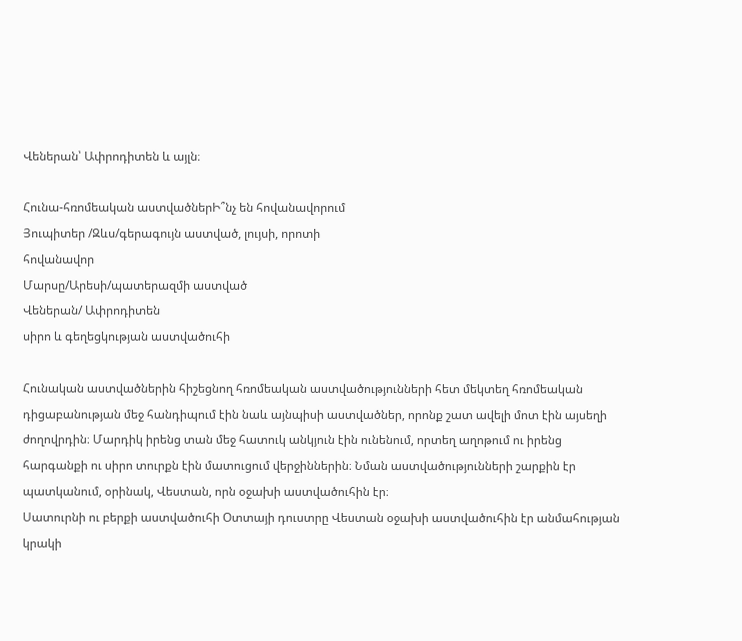Վեներան՝ Ափրոդիտեն և այլն։

Հունա-հռոմեական աստվածներԻ՞նչ են հովանավորում
Յուպիտեր /Զևս/գերագույն աստված, լույսի, որոտի
հովանավոր
Մարսը/Արեսի/պատերազմի աստված
Վեներան/ Ափրոդիտեն
սիրո և գեղեցկության աստվածուհի

Հունական աստվածներին հիշեցնող հռոմեական աստվածությունների հետ մեկտեղ հռոմեական դիցաբանության մեջ հանդիպում էին նաև այնպիսի աստվածներ, որոնք շատ ավելի մոտ էին այսեղի ժողովրդին։ Մարդիկ իրենց տան մեջ հատուկ անկյուն էին ունենում, որտեղ աղոթում ու իրենց հարգանքի ու սիրո տուրքն էին մատուցում վերջիններին։ Նման աստվածությունների շարքին էր պատկանում, օրինակ, Վեստան, որն օջախի աստվածուհին էր։
Սատուրնի ու բերքի աստվածուհի Օտտայի դուստրը Վեստան օջախի աստվածուհին էր անմահության կրակի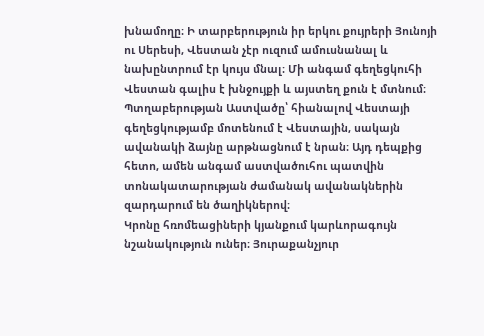խնամողը։ Ի տարբերություն իր երկու քույրերի Յունոյի ու Սերեսի, Վեստան չէր ուզում ամուսնանալ և նախընտրում էր կույս մնալ։ Մի անգամ գեղեցկուհի Վեստան գալիս է խնջույքի և այստեղ քուն է մտնում։ Պտղաբերության Աստվածը՝ հիանալով Վեստայի գեղեցկությամբ մոտենում է Վեստային, սակայն ավանակի ձայնը արթնացնում է նրան։ Այդ դեպքից հետո, ամեն անգամ աստվածուհու պատվին տոնակատարության ժամանակ ավանակներին զարդարում են ծաղիկներով։
Կրոնը հռոմեացիների կյանքում կարևորագույն նշանակություն ուներ։ Յուրաքանչյուր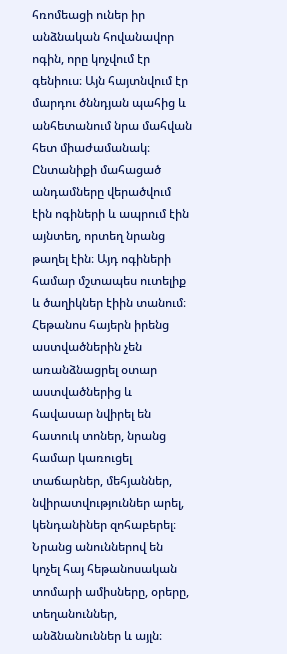հռոմեացի ուներ իր անձնական հովանավոր ոգին, որը կոչվում էր գենիուս։ Այն հայտնվում էր մարդու ծննդյան պահից և անհետանում նրա մահվան հետ միաժամանակ։ Ընտանիքի մահացած անդամները վերածվում էին ոգիների և ապրում էին այնտեղ, որտեղ նրանց թաղել էին։ Այդ ոգիների համար մշտապես ուտելիք և ծաղիկներ էիին տանում։
Հեթանոս հայերն իրենց աստվածներին չեն առանձնացրել օտար աստվածներից և հավասար նվիրել են հատուկ տոներ, նրանց համար կառուցել տաճարներ, մեհյաններ, նվիրատվություններ արել, կենդանիներ զոհաբերել։ Նրանց անուններով են կոչել հայ հեթանոսական տոմարի ամիսները, օրերը, տեղանուններ, անձնանուններ և այլն։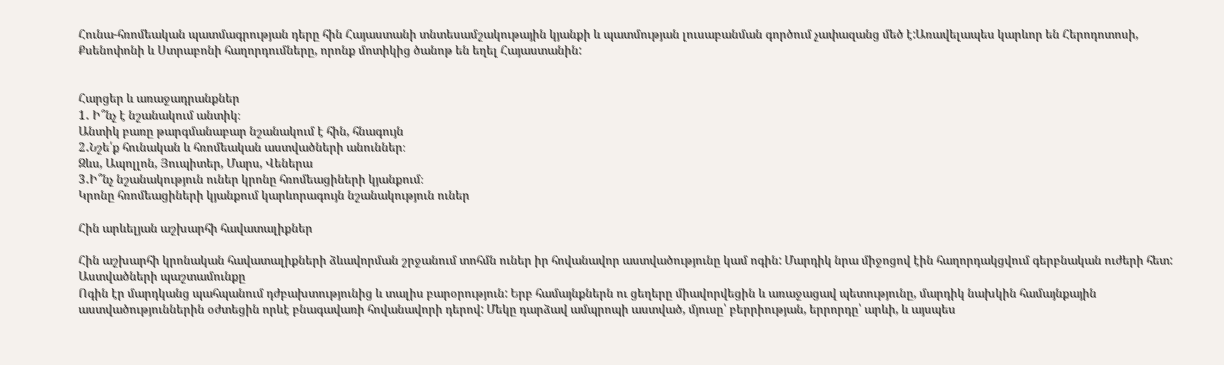Հունա-հռոմեական պատմագրության դերը հին Հայաստանի տնտեսամշակութային կյանքի և պատմության լուսաբանման գործում չափազանց մեծ է:Առավելապես կարևոր են Հերոդոտոսի, Քսենոփոնի և Ստրաբոնի հաղորդումները, որոնք մոտիկից ծանոթ են եղել Հայաստանին:


Հարցեր և առաջադրանքներ
1․ Ի՞նչ է նշանակում անտիկ։
Անտիկ բառը թարգմանաբար նշանակում է հին, հնագույն
2․Նշե՛ք հունական և հռոմեական աստվածների անուններ։
Զևս, Ապոլլոն, Յուպիտեր, Մարս, Վեներա
3․Ի՞նչ նշանակություն ուներ կրոնը հռոմեացիների կյանքում։
Կրոնը հռոմեացիների կյանքում կարևորագույն նշանակություն ուներ

Հին արևելյան աշխարհի հավատալիքներ

Հին աշխարհի կրոնական հավատալիքների ձևավորման շրջանում տոհմն ուներ իր հովանավոր աստվածությունը կամ ոգին: Մարդիկ նրա միջոցով էին հաղորդակցվում գերբնական ուժերի հետ:
Աստվածների պաշտամունքը
Ոգին էր մարդկանց պահպանում դժբախտությունից և տալիս բարօրություն: Երբ համայնքներն ու ցեղերը միավորվեցին և առաջացավ պետությունը, մարդիկ նախկին համայնքային աստվածություններին օժտեցին որևէ բնագավառի հովանավորի դերով: Մեկը դարձավ ամպրոպի աստված, մյուսը՝ բերրիության, երրորդը՝ արևի, և այսպես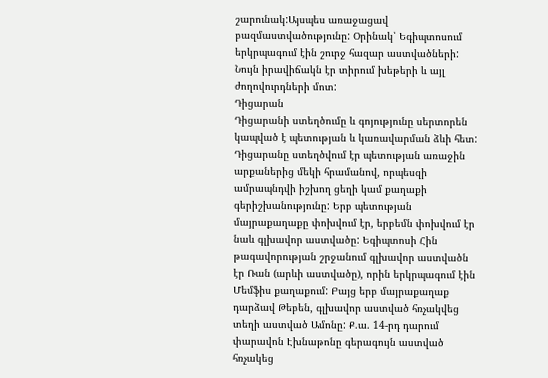շարունակ:Այսպես առաջացավ բազմաստվածությունը: Օրինակ՝ Եգիպտոսում երկրպագում էին շուրջ հազար աստվածների: Նույն իրավիճակն էր տիրում խեթերի և այլ ժողովուրդների մոտ:
Դիցարան
Դիցարանի ստեղծումը և գոյությունը սերտորեն կապված է պետության և կառավարման ձևի հետ: Դիցարանը ստեղծվում էր պետության առաջին արքաներից մեկի հրամանով, որպեսզի ամրապնդվի իշխող ցեղի կամ քաղաքի գերիշխանությունը: Երբ պետության մայրաքաղաքը փոխվում էր, երբեմն փոխվում էր նաև գլխավոր աստվածը: Եգիպտոսի Հին թագավորության շրջանում գլխավոր աստվածն էր Ռան (արևի աստվածը), որին երկրպագում էին Մեմֆիս քաղաքում: Բայց երբ մայրաքաղաք դարձավ Թեբեն, գլխավոր աստված հռչակվեց տեղի աստված Ամոնը: Ք.ա. 14-րդ դարում փարավոն Էխնաթոնը գերագույն աստված հռչակեց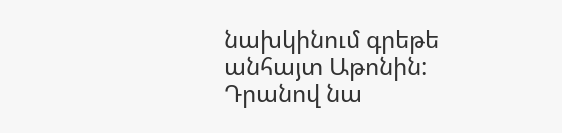նախկինում գրեթե անհայտ Աթոնին: Դրանով նա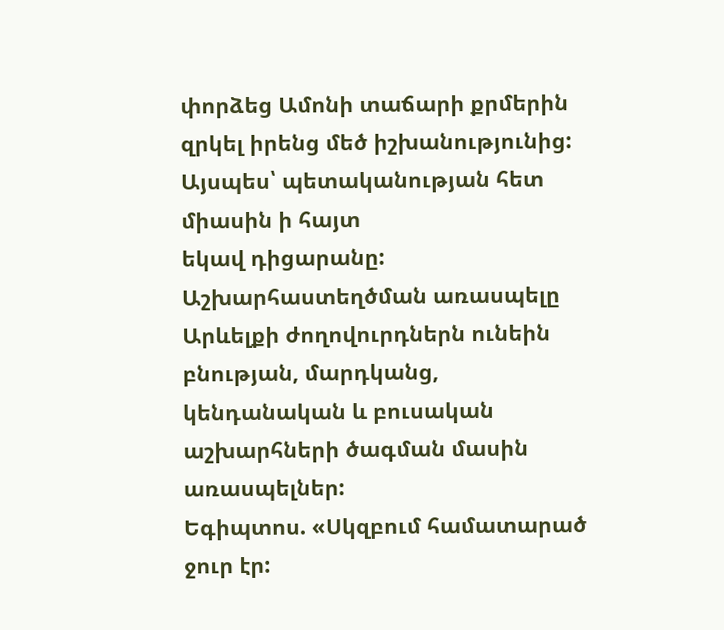փորձեց Ամոնի տաճարի քրմերին զրկել իրենց մեծ իշխանությունից: Այսպես՝ պետականության հետ միասին ի հայտ
եկավ դիցարանը:
Աշխարհաստեղծման առասպելը
Արևելքի ժողովուրդներն ունեին բնության, մարդկանց, կենդանական և բուսական աշխարհների ծագման մասին առասպելներ:
Եգիպտոս. «Սկզբում համատարած ջուր էր: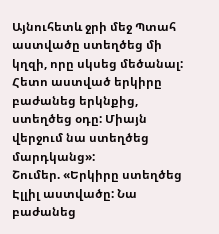Այնուհետև ջրի մեջ Պտահ աստվածը ստեղծեց մի կղզի, որը սկսեց մեծանալ: Հետո աստված երկիրը բաժանեց երկնքից, ստեղծեց օդը: Միայն վերջում նա ստեղծեց մարդկանց»:
Շումեր. «Երկիրը ստեղծեց Էլլիլ աստվածը: Նա բաժանեց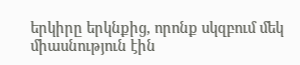երկիրը երկնքից, որոնք սկզբում մեկ միասնություն էին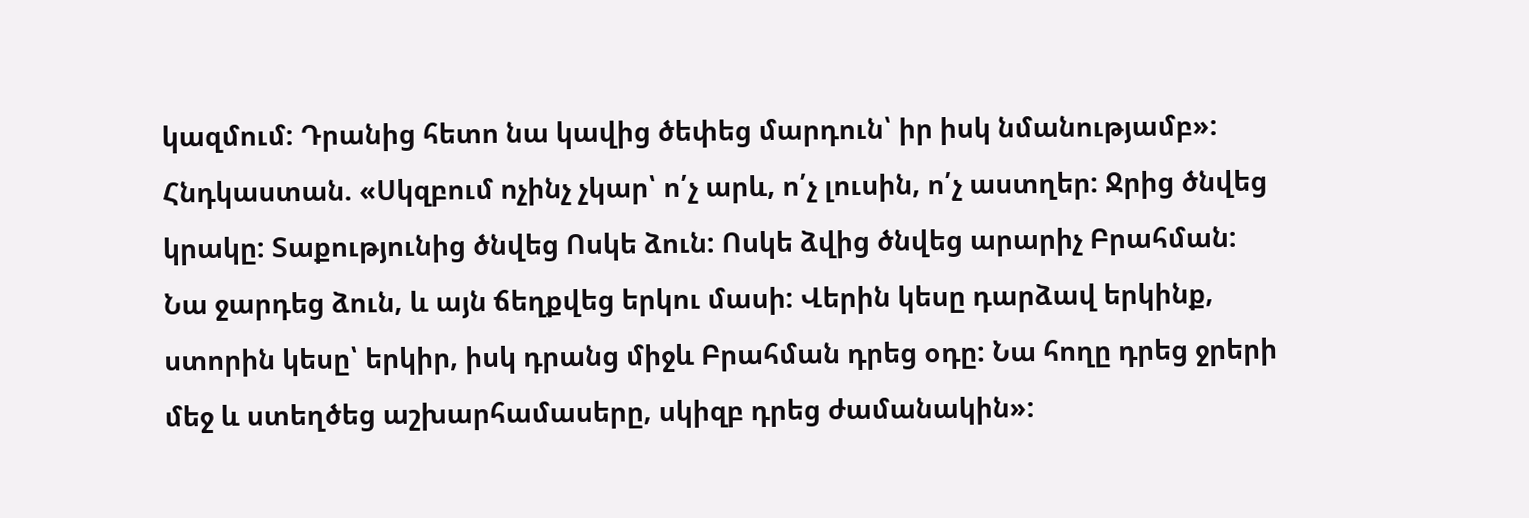կազմում: Դրանից հետո նա կավից ծեփեց մարդուն՝ իր իսկ նմանությամբ»:
Հնդկաստան. «Սկզբում ոչինչ չկար՝ ո՛չ արև, ո՛չ լուսին, ո՛չ աստղեր: Ջրից ծնվեց կրակը: Տաքությունից ծնվեց Ոսկե ձուն: Ոսկե ձվից ծնվեց արարիչ Բրահման: Նա ջարդեց ձուն, և այն ճեղքվեց երկու մասի: Վերին կեսը դարձավ երկինք, ստորին կեսը՝ երկիր, իսկ դրանց միջև Բրահման դրեց օդը: Նա հողը դրեց ջրերի մեջ և ստեղծեց աշխարհամասերը, սկիզբ դրեց ժամանակին»: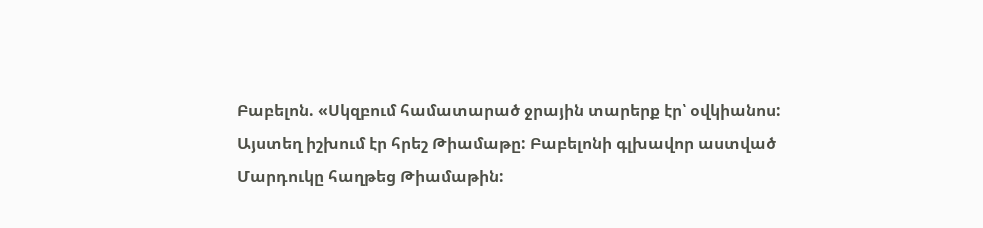Բաբելոն. «Սկզբում համատարած ջրային տարերք էր՝ օվկիանոս: Այստեղ իշխում էր հրեշ Թիամաթը: Բաբելոնի գլխավոր աստված Մարդուկը հաղթեց Թիամաթին: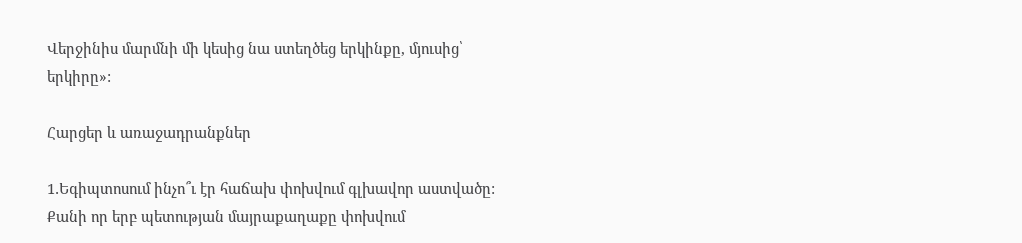Վերջինիս մարմնի մի կեսից նա ստեղծեց երկինքը, մյուսից՝
երկիրը»:

Հարցեր և առաջադրանքներ

1․Եգիպտոսում ինչո՞ւ էր հաճախ փոխվում գլխավոր աստվածը:
Քանի որ երբ պետության մայրաքաղաքը փոխվում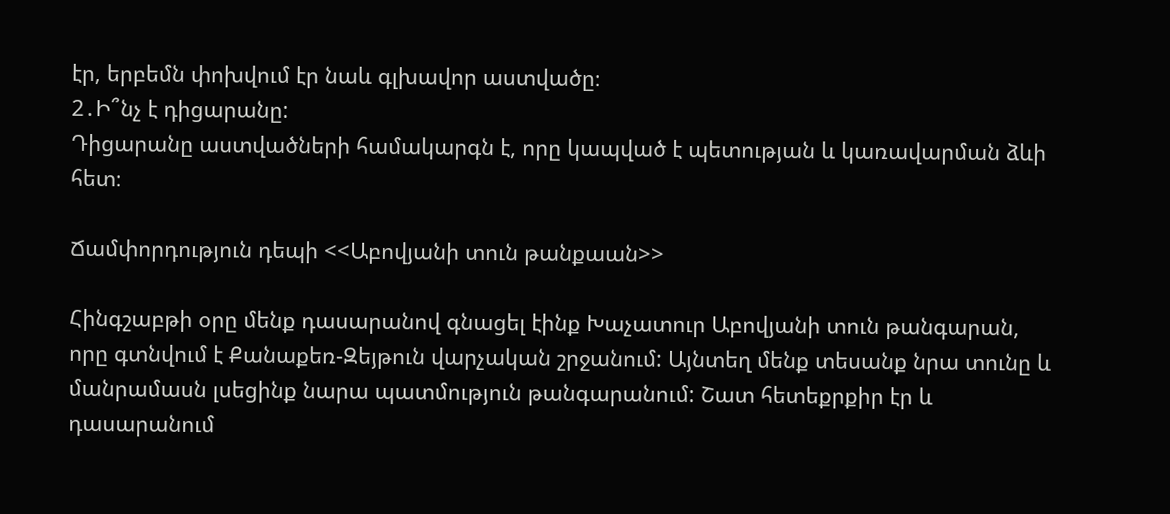էր, երբեմն փոխվում էր նաև գլխավոր աստվածը։
2․Ի՞նչ է դիցարանը:
Դիցարանը աստվածների համակարգն է, որը կապված է պետության և կառավարման ձևի հետ։

Ճամփորդություն դեպի <<Աբովյանի տուն թանքաան>>

Հինգշաբթի օրը մենք դասարանով գնացել էինք Խաչատուր Աբովյանի տուն թանգարան, որը գտնվում է Քանաքեռ-Զեյթուն վարչական շրջանում: Այնտեղ մենք տեսանք նրա տունը և մանրամասն լսեցինք նարա պատմություն թանգարանում: Շատ հետեքրքիր էր և դասարանում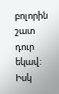բոլորին շատ դուր եկավ: Իսկ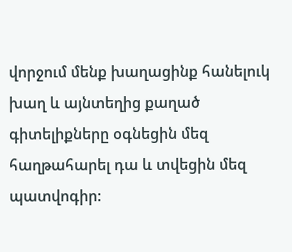վորջում մենք խաղացինք հանելուկ խաղ և այնտեղից քաղած գիտելիքները օգնեցին մեզ հաղթահարել դա և տվեցին մեզ պատվոգիր: